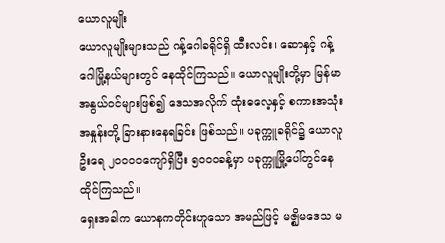ယောလူမျိုး
ယောလူမျိုးများသည် ဂန့်ဂေါခရိုင်ရှိ ထီးလင်း၊ ဆောနှင့် ဂန့်ဂေါမြို့နယ်များတွင် နေထိုင်ကြသည်။ ယောလူမျိုးတို့မှာ မြန်မာအနွယ်ဝင်များဖြစ်၍ ဒေသအလိုက် ထုံးဓလေ့နှင့် စကားအသုံးအနှုန်းတို့ ခြားနားနေရခြင်း ဖြစ်သည်။ ပခုက္ကူခရိုင်၌ ယောလူဦးရေ ၂၀၀၀၀ကျော်ရှိပြီး ၅၀၀၀ခန့်မှာ ပခုက္ကူမြို့ပေါ်တွင်နေထိုင်ကြသည်။
ရှေးအခါက ယောနကတိုင်းဟူသော အမည်ဖြင့် မဇ္ဈိမဒေသ မ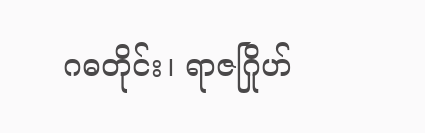ဂဓတိုင်း၊ ရာဇဂြိုဟ်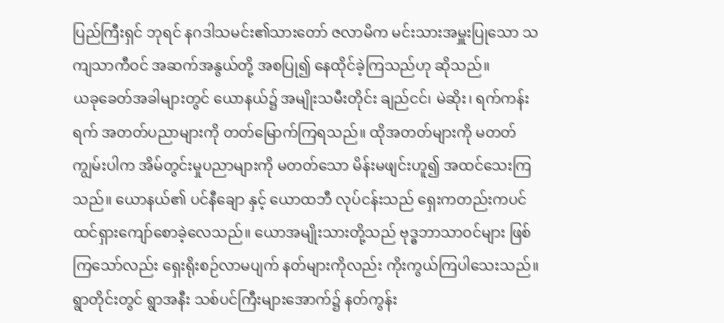ပြည်ကြီးရှင် ဘုရင် နဂဒါသမင်း၏သားတော် ဇလာမိက မင်းသားအမှူးပြုသော သကျသာကီဝင် အဆက်အနွယ်တို့ အစပြု၍ နေထိုင်ခဲ့ကြသည်ဟု ဆိုသည်။
ယခုခေတ်အခါများတွင် ယောနယ်၌ အမျိုးသမီးတိုင်း ချည်ငင်၊ မဲဆိုး၊ ရက်ကန်းရက် အတတ်ပညာများကို တတ်မြောက်ကြရသည်။ ထိုအတတ်များကို မတတ်ကျွမ်းပါက အိမ်တွင်းမှုပညာများကို မတတ်သော မိန်းမဖျင်းဟူ၍ အထင်သေးကြသည်။ ယောနယ်၏ ပင်နီချော နှင့် ယောထဘီ လုပ်ငန်းသည် ရှေးကတည်းကပင် ထင်ရှားကျော်စောခဲ့လေသည်။ ယောအမျိုးသားတို့သည် ဗုဒ္ဓဘာသာဝင်များ ဖြစ်ကြသော်လည်း ရှေးရိုးစဉ်လာမပျက် နတ်များကိုလည်း ကိုးကွယ်ကြပါသေးသည်။ ရွာတိုင်းတွင် ရွာအနီး သစ်ပင်ကြီးများအောက်၌ နတ်ကွန်း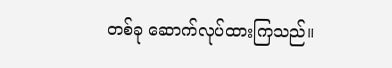တစ်ခု ဆောက်လုပ်ထားကြသည်။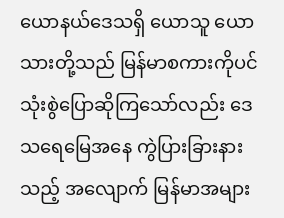ယောနယ်ဒေသရှိ ယောသူ ယောသားတို့သည် မြန်မာစကားကိုပင် သုံးစွဲပြောဆိုကြသော်လည်း ဒေသရေမြေအနေ ကွဲပြားခြားနားသည့် အလျောက် မြန်မာအများ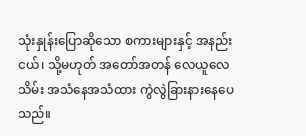သုံးနှုန်းပြောဆိုသော စကားများနှင့် အနည်းငယ်၊ သို့မဟုတ် အတော်အတန် လေယူလေသိမ်း အသံနေအသံထား ကွဲလွဲခြားနားနေပေသည်။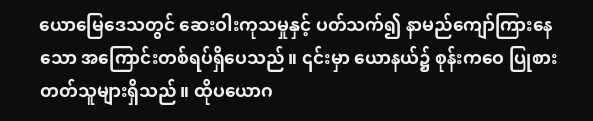ယောမြေဒေသတွင် ဆေးဝါးကုသမှုနှင့် ပတ်သက်၍ နာမည်ကျော်ကြားနေသော အကြောင်းတစ်ရပ်ရှိပေသည်။ ၎င်းမှာ ယောနယ်၌ စုန်းကဝေ ပြုစားတတ်သူများရှိသည်။ ထိုပယောဂ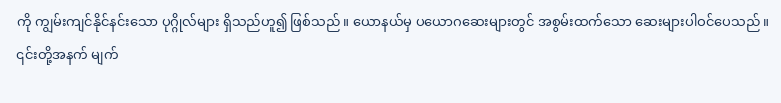ကို ကျွမ်းကျင်နိုင်နင်းသော ပုဂ္ဂိုလ်များ ရှိသည်ဟူ၍ ဖြစ်သည်။ ယောနယ်မှ ပယောဂဆေးများတွင် အစွမ်းထက်သော ဆေးများပါဝင်ပေသည်။
၎င်းတို့အနက် မျက်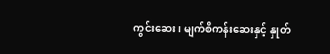ကွင်းဆေး၊ မျက်စိကန်းဆေးနှင့် နှုတ်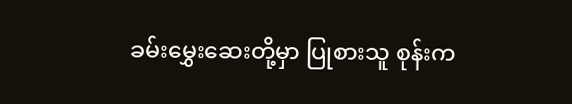ခမ်းမွှေးဆေးတို့မှာ ပြုစားသူ စုန်းက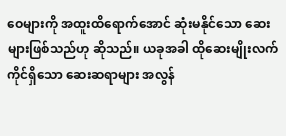ဝေများကို အထူးထိရောက်အောင် ဆုံးမနိုင်သော ဆေးများဖြစ်သည်ဟု ဆိုသည်။ ယခုအခါ ထိုဆေးမျိုးလက်ကိုင်ရှိသော ဆေးဆရာများ အလွန်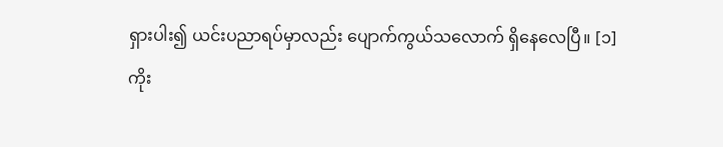ရှားပါး၍ ယင်းပညာရပ်မှာလည်း ပျောက်ကွယ်သလောက် ရှိနေလေပြီ။ [၁]
ကိုး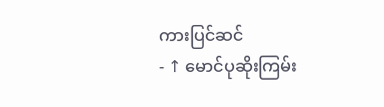ကားပြင်ဆင်
- ↑ မောင်ပုဆိုးကြမ်း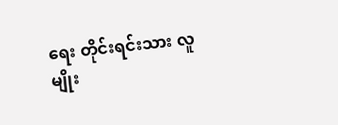ရေး တိုင်းရင်းသား လူမျိုး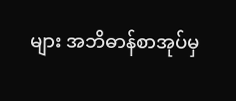များ အဘိဓာန်စာအုပ်မှ